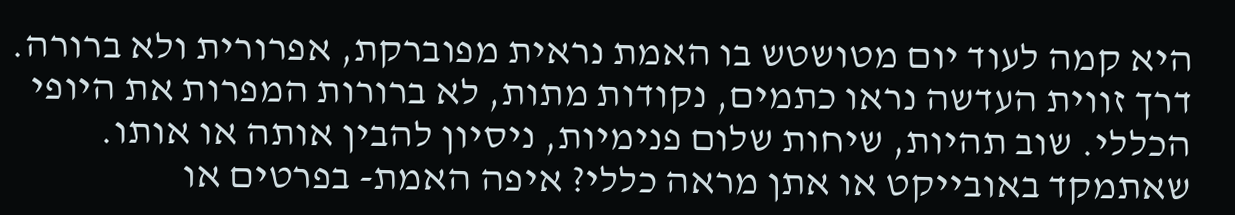היא קמה לעוד יום מטושטש בו האמת נראית מפוברקת, אפרורית ולא ברורה. דרך זווית העדשה נראו כתמים, נקודות מתות, לא ברורות המפרות את היופי הכללי. שוב תהיות, שיחות שלום פנימיות, ניסיון להבין אותה או אותו. שאתמקד באובייקט או אתן מראה כללי? איפה האמת- בפרטים או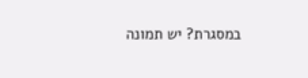במסגרת? יש תמונה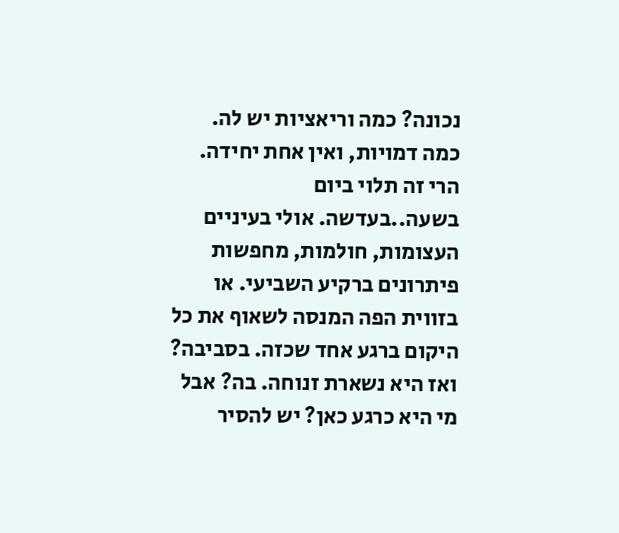נכונה? כמה וריאציות יש לה. כמה דמויות, ואין אחת יחידה. הרי זה תלוי ביום בשעה..בעדשה. אולי בעיניים העצומות, חולמות, מחפשות פיתרונים ברקיע השביעי. או בזווית הפה המנסה לשאוף את כל היקום ברגע אחד שכזה. בסביבה? ואז היא נשארת זנוחה. בה? אבל מי היא כרגע כאן? יש להסיר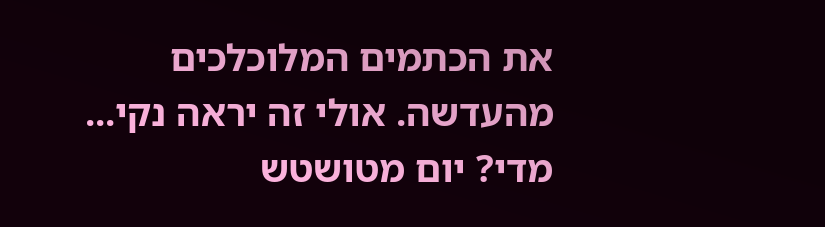את הכתמים המלוכלכים מהעדשה. אולי זה יראה נקי... מדי? יום מטושטש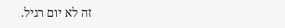זה לא יום רגיל.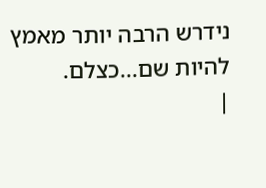נידרש הרבה יותר מאמץ להיות שם...כצלם.
|